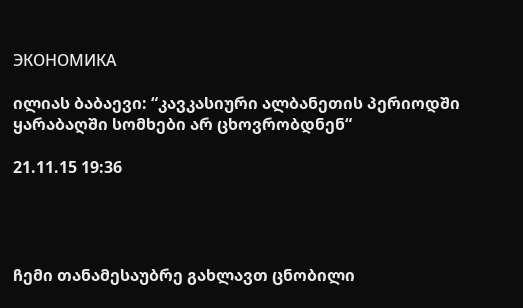ЭКОНОМИКА

ილიას ბაბაევი: “კავკასიური ალბანეთის პერიოდში ყარაბაღში სომხები არ ცხოვრობდნენ“

21.11.15 19:36




ჩემი თანამესაუბრე გახლავთ ცნობილი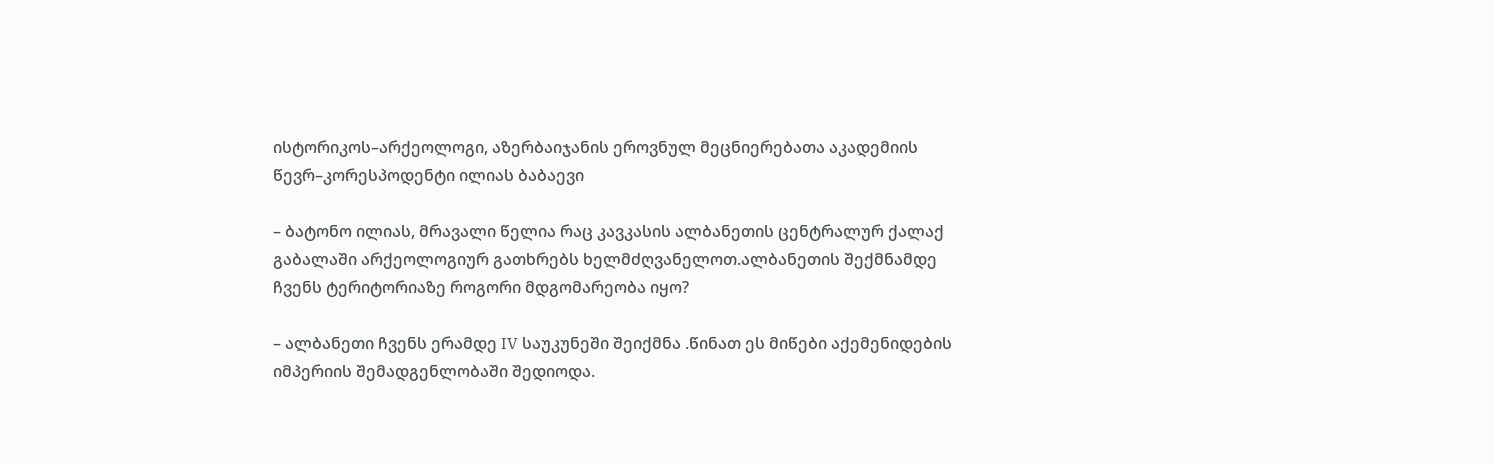ისტორიკოს–არქეოლოგი, აზერბაიჯანის ეროვნულ მეცნიერებათა აკადემიის წევრ–კორესპოდენტი ილიას ბაბაევი

– ბატონო ილიას, მრავალი წელია რაც კავკასის ალბანეთის ცენტრალურ ქალაქ გაბალაში არქეოლოგიურ გათხრებს ხელმძღვანელოთ.ალბანეთის შექმნამდე ჩვენს ტერიტორიაზე როგორი მდგომარეობა იყო?

– ალბანეთი ჩვენს ერამდე IV საუკუნეში შეიქმნა .წინათ ეს მიწები აქემენიდების იმპერიის შემადგენლობაში შედიოდა.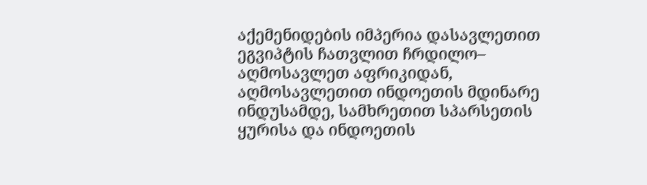აქემენიდების იმპერია დასავლეთით ეგვიპტის ჩათვლით ჩრდილო– აღმოსავლეთ აფრიკიდან, აღმოსავლეთით ინდოეთის მდინარე ინდუსამდე, სამხრეთით სპარსეთის ყურისა და ინდოეთის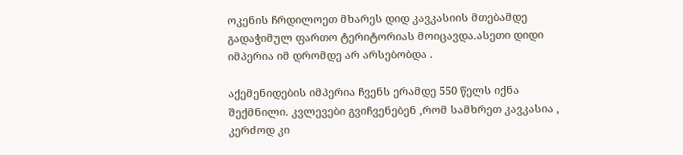ოკენის ჩრდილოეთ მხარეს დიდ კავკასიის მთებამდე გადაჭიმულ ფართო ტერიტორიას მოიცავდა.ასეთი დიდი იმპერია იმ დრომდე არ არსებობდა .

აქემენიდების იმპერია ჩვენს ერამდე 550 წელს იქნა შექმნილი. კვლევები გვიჩვენებენ ,რომ სამხრეთ კავკასია , კერძოდ კი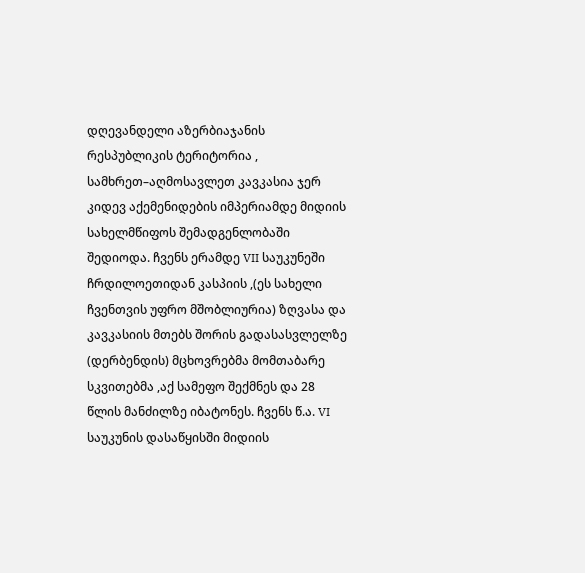დღევანდელი აზერბიაჯანის რესპუბლიკის ტერიტორია , სამხრეთ–აღმოსავლეთ კავკასია ჯერ კიდევ აქემენიდების იმპერიამდე მიდიის სახელმწიფოს შემადგენლობაში შედიოდა. ჩვენს ერამდე VII საუკუნეში ჩრდილოეთიდან კასპიის ,(ეს სახელი ჩვენთვის უფრო მშობლიურია) ზღვასა და კავკასიის მთებს შორის გადასასვლელზე (დერბენდის) მცხოვრებმა მომთაბარე სკვითებმა ,აქ სამეფო შექმნეს და 28 წლის მანძილზე იბატონეს. ჩვენს წ.ა. VI საუკუნის დასაწყისში მიდიის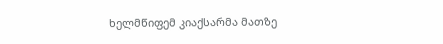ხელმწიფემ კიაქსარმა მათზე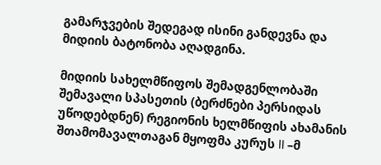გამარჯვების შედეგად ისინი განდევნა და მიდიის ბატონობა აღადგინა.

მიდიის სახელმწიფოს შემადგენლობაში შემავალი სპასეთის (ბერძნები პერსიდას უწოდებდნენ) რეგიონის ხელმწიფის ახამანის შთამომავალთაგან მყოფმა კურუს II –მ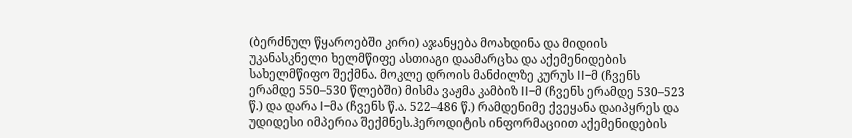(ბერძნულ წყაროებში კირი) აჯანყება მოახდინა და მიდიის უკანასკნელი ხელმწიფე ასთიაგი დაამარცხა და აქემენიდების სახელმწიფო შექმნა. მოკლე დროის მანძილზე კურუს II–მ (ჩვენს ერამდე 550–530 წლებში) მისმა ვაჟმა კამბიზ II–მ (ჩვენს ერამდე 530–523 წ.) და დარა I–მა (ჩვენს წ.ა. 522–486 წ.) რამდენიმე ქვეყანა დაიპყრეს და უდიდესი იმპერია შექმნეს.ჰეროდიტის ინფორმაციით აქემენიდების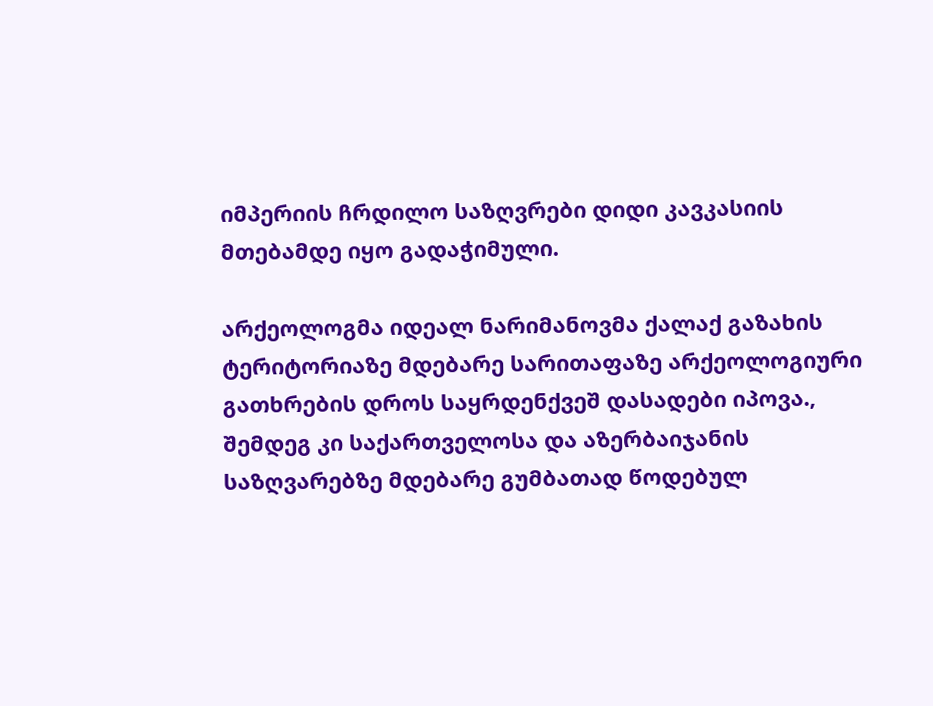იმპერიის ჩრდილო საზღვრები დიდი კავკასიის მთებამდე იყო გადაჭიმული.

არქეოლოგმა იდეალ ნარიმანოვმა ქალაქ გაზახის ტერიტორიაზე მდებარე სარითაფაზე არქეოლოგიური გათხრების დროს საყრდენქვეშ დასადები იპოვა., შემდეგ კი საქართველოსა და აზერბაიჯანის საზღვარებზე მდებარე გუმბათად წოდებულ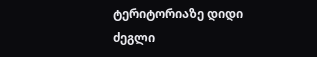ტერიტორიაზე დიდი ძეგლი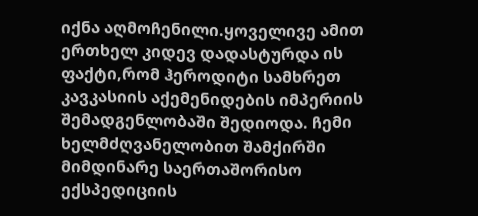იქნა აღმოჩენილი.ყოველივე ამით ერთხელ კიდევ დადასტურდა ის ფაქტი,რომ ჰეროდიტი სამხრეთ კავკასიის აქემენიდების იმპერიის შემადგენლობაში შედიოდა. ჩემი ხელმძღვანელობით შამქირში მიმდინარე საერთაშორისო ექსპედიციის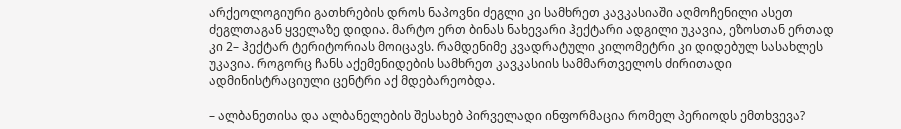არქეოლოგიური გათხრების დროს ნაპოვნი ძეგლი კი სამხრეთ კავკასიაში აღმოჩენილი ასეთ ძეგლთაგან ყველაზე დიდია. მარტო ერთ ბინას ნახევარი ჰექტარი ადგილი უკავია, ეზოსთან ერთად კი 2– ჰექტარ ტერიტორიას მოიცავს. რამდენიმე კვადრატული კილომეტრი კი დიდებულ სასახლეს უკავია. როგორც ჩანს აქემენიდების სამხრეთ კავკასიის სამმართველოს ძირითადი ადმინისტრაციული ცენტრი აქ მდებარეობდა.

– ალბანეთისა და ალბანელების შესახებ პირველადი ინფორმაცია რომელ პერიოდს ემთხვევა?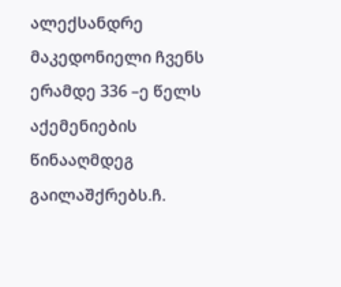ალექსანდრე მაკედონიელი ჩვენს ერამდე 336 –ე წელს აქემენიების წინააღმდეგ გაილაშქრებს.ჩ.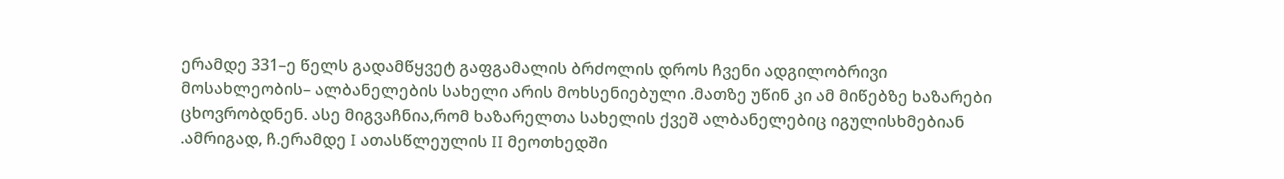ერამდე 331–ე წელს გადამწყვეტ გაფგამალის ბრძოლის დროს ჩვენი ადგილობრივი მოსახლეობის– ალბანელების სახელი არის მოხსენიებული .მათზე უწინ კი ამ მიწებზე ხაზარები ცხოვრობდნენ. ასე მიგვაჩნია,რომ ხაზარელთა სახელის ქვეშ ალბანელებიც იგულისხმებიან .ამრიგად, ჩ.ერამდე I ათასწლეულის II მეოთხედში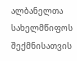ალბანელთა სახელმწიფოს შექმნისათვის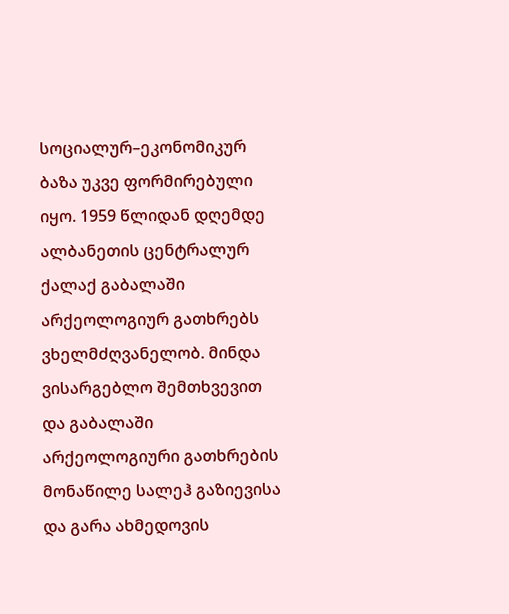სოციალურ–ეკონომიკურ ბაზა უკვე ფორმირებული იყო. 1959 წლიდან დღემდე ალბანეთის ცენტრალურ ქალაქ გაბალაში არქეოლოგიურ გათხრებს ვხელმძღვანელობ. მინდა ვისარგებლო შემთხვევით და გაბალაში არქეოლოგიური გათხრების მონაწილე სალეჰ გაზიევისა და გარა ახმედოვის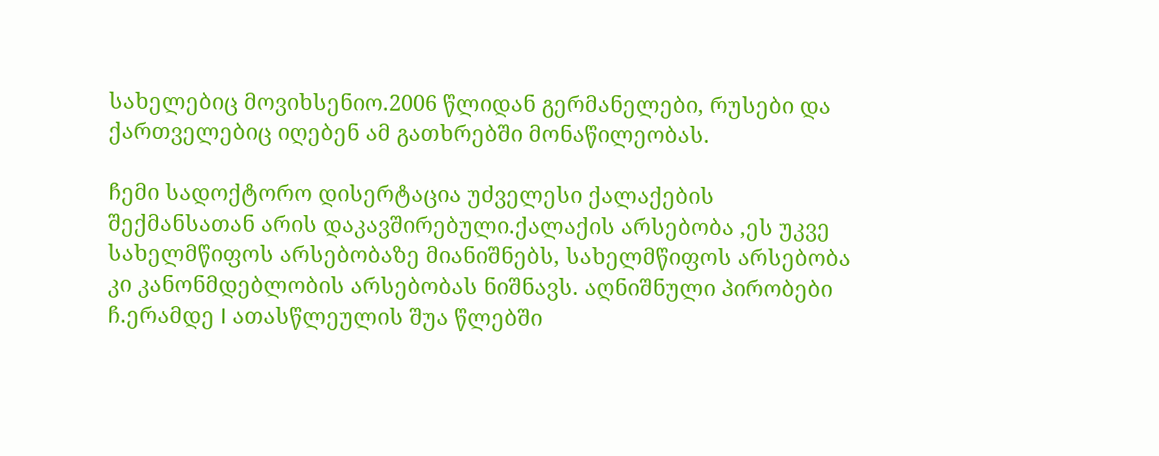სახელებიც მოვიხსენიო.2006 წლიდან გერმანელები, რუსები და ქართველებიც იღებენ ამ გათხრებში მონაწილეობას.

ჩემი სადოქტორო დისერტაცია უძველესი ქალაქების შექმანსათან არის დაკავშირებული.ქალაქის არსებობა ,ეს უკვე სახელმწიფოს არსებობაზე მიანიშნებს, სახელმწიფოს არსებობა კი კანონმდებლობის არსებობას ნიშნავს. აღნიშნული პირობები ჩ.ერამდე I ათასწლეულის შუა წლებში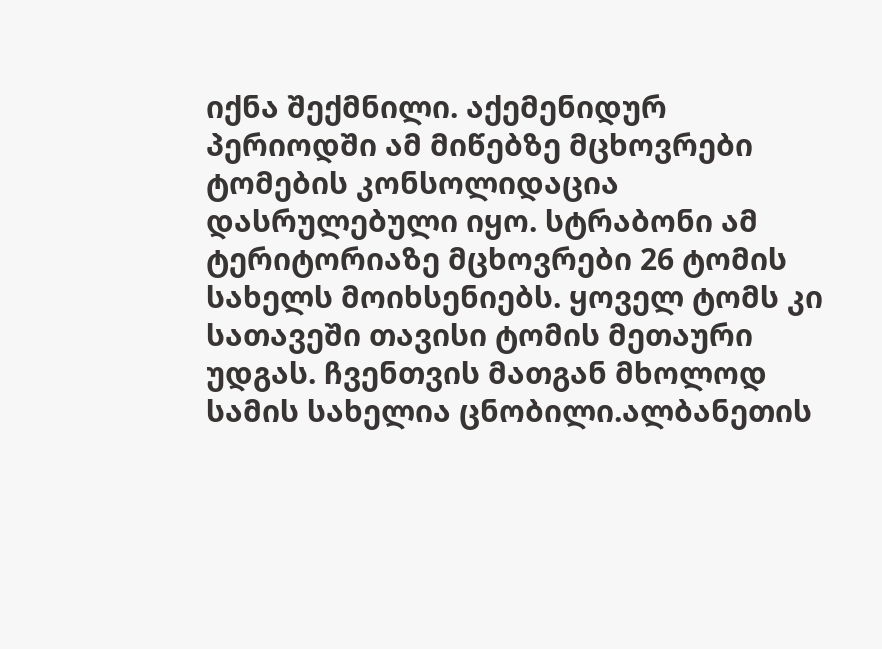იქნა შექმნილი. აქემენიდურ პერიოდში ამ მიწებზე მცხოვრები ტომების კონსოლიდაცია დასრულებული იყო. სტრაბონი ამ ტერიტორიაზე მცხოვრები 26 ტომის სახელს მოიხსენიებს. ყოველ ტომს კი სათავეში თავისი ტომის მეთაური უდგას. ჩვენთვის მათგან მხოლოდ სამის სახელია ცნობილი.ალბანეთის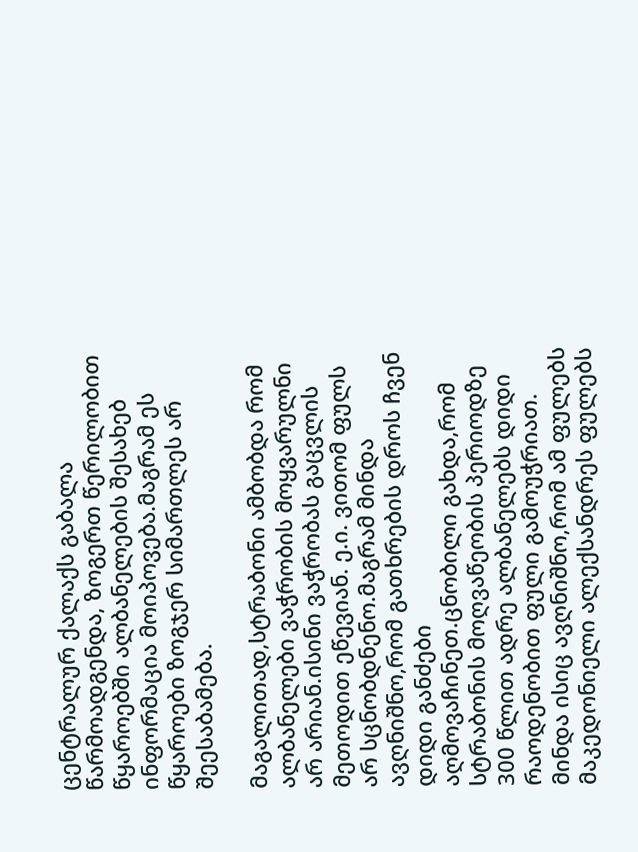ცენტრალურ ქალაქს გაბალა წარმოადგენდა, ზოგერთ წერილობით წყაროებში ალბანელების შესახებ ინფორმაცია მოიპოვება.მაგრამ ეს წყაროები ზოგჯერ სიმართლეს არ შეესაბამება.

მაგალითად,სტრაბონი ამბობდა რომ ალბანელები ვაჭრობის მოყვარულნი არ არიან.ისინი ვაჭრობას გაცვლის მეთოდით ეწევიან. ე.ი. ვითომ ფულს არ სცნობდნენო.მაგრამ მინდა ავღნიშნო,რომ გათხრების დროს ჩვენ დიდი განძები აღმოვაჩინეთ.ცნობილი გახდა,რომ სტრაბონის მოღვაწეობის პერიოდზე 300 წლით ადრე ალბანელებს დიდი რაოდენობით ფული გამოუჭრიათ. მინდა ისიც ავღნიშნო,რომ ამ ფულებს მაკედონიელი ალექსანდრეს ფულებს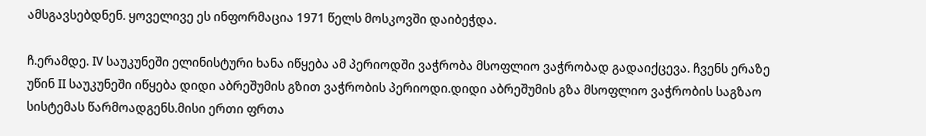ამსგავსებდნენ. ყოველივე ეს ინფორმაცია 1971 წელს მოსკოვში დაიბეჭდა.

ჩ.ერამდე. IV საუკუნეში ელინისტური ხანა იწყება ამ პერიოდში ვაჭრობა მსოფლიო ვაჭრობად გადაიქცევა. ჩვენს ერაზე უწინ II საუკუნეში იწყება დიდი აბრეშუმის გზით ვაჭრობის პერიოდი.დიდი აბრეშუმის გზა მსოფლიო ვაჭრობის საგზაო სისტემას წარმოადგენს.მისი ერთი ფრთა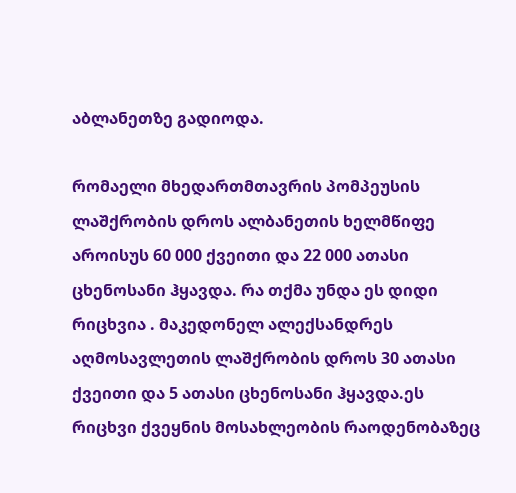აბლანეთზე გადიოდა.

რომაელი მხედართმთავრის პომპეუსის ლაშქრობის დროს ალბანეთის ხელმწიფე აროისუს 60 000 ქვეითი და 22 000 ათასი ცხენოსანი ჰყავდა. რა თქმა უნდა ეს დიდი რიცხვია . მაკედონელ ალექსანდრეს აღმოსავლეთის ლაშქრობის დროს 30 ათასი ქვეითი და 5 ათასი ცხენოსანი ჰყავდა.ეს რიცხვი ქვეყნის მოსახლეობის რაოდენობაზეც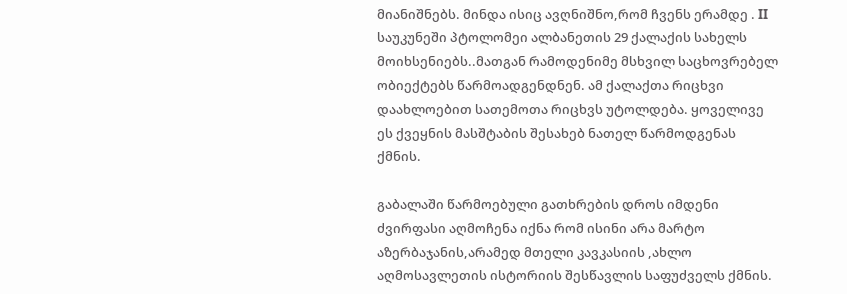მიანიშნებს. მინდა ისიც ავღნიშნო,რომ ჩვენს ერამდე . II საუკუნეში პტოლომეი ალბანეთის 29 ქალაქის სახელს მოიხსენიებს..მათგან რამოდენიმე მსხვილ საცხოვრებელ ობიექტებს წარმოადგენდნენ. ამ ქალაქთა რიცხვი დაახლოებით სათემოთა რიცხვს უტოლდება. ყოველივე ეს ქვეყნის მასშტაბის შესახებ ნათელ წარმოდგენას ქმნის.

გაბალაში წარმოებული გათხრების დროს იმდენი ძვირფასი აღმოჩენა იქნა რომ ისინი არა მარტო აზერბაჯანის,არამედ მთელი კავკასიის ,ახლო აღმოსავლეთის ისტორიის შესწავლის საფუძველს ქმნის.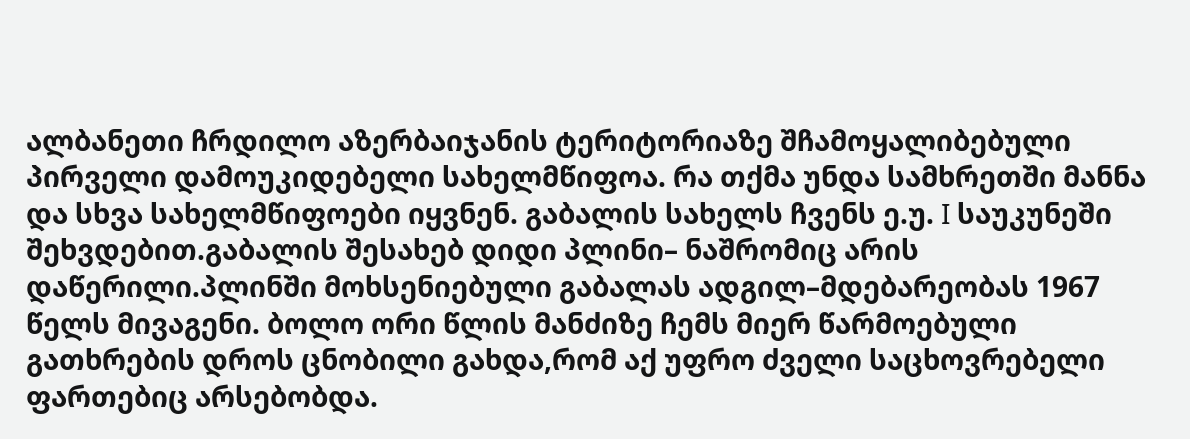ალბანეთი ჩრდილო აზერბაიჯანის ტერიტორიაზე შჩამოყალიბებული პირველი დამოუკიდებელი სახელმწიფოა. რა თქმა უნდა სამხრეთში მანნა და სხვა სახელმწიფოები იყვნენ. გაბალის სახელს ჩვენს ე.უ. I საუკუნეში შეხვდებით.გაბალის შესახებ დიდი პლინი– ნაშრომიც არის დაწერილი.პლინში მოხსენიებული გაბალას ადგილ–მდებარეობას 1967 წელს მივაგენი. ბოლო ორი წლის მანძიზე ჩემს მიერ წარმოებული გათხრების დროს ცნობილი გახდა,რომ აქ უფრო ძველი საცხოვრებელი ფართებიც არსებობდა.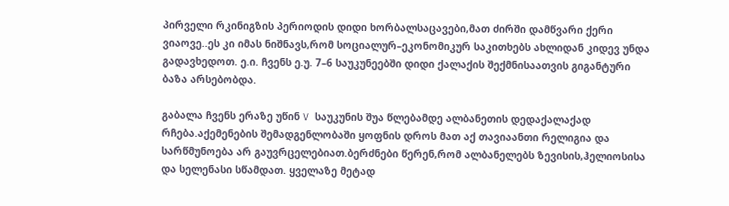პირველი რკინიგზის პერიოდის დიდი ხორბალსაცავები,მათ ძირში დამწვარი ქერი ვიაოვე..ეს კი იმას ნიშნავს,რომ სოციალურ–ეკონომიკურ საკითხებს ახლიდან კიდევ უნდა გადავხედოთ. ე.ი. ჩვენს ე.უ. 7–6 საუკუნეებში დიდი ქალაქის შექმნისაათვის გიგანტური ბაზა არსებობდა.

გაბალა ჩვენს ერაზე უწინ V საუკუნის შუა წლებამდე ალბანეთის დედაქალაქად რჩება.აქემენების შემადგენლობაში ყოფნის დროს მათ აქ თავიაანთი რელიგია და სარწმუნოება არ გაუვრცელებიათ.ბერძნები წერენ,რომ ალბანელებს ზევისის,ჰელიოსისა და სელენასი სწამდათ. ყველაზე მეტად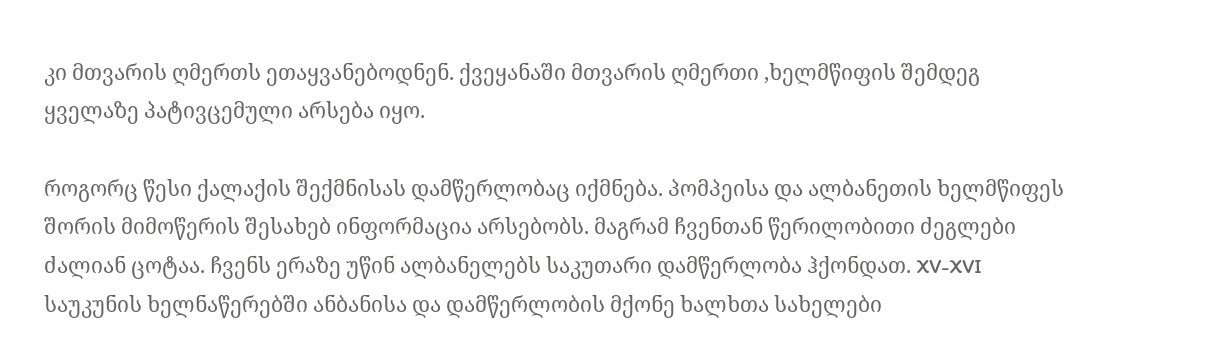კი მთვარის ღმერთს ეთაყვანებოდნენ. ქვეყანაში მთვარის ღმერთი ,ხელმწიფის შემდეგ ყველაზე პატივცემული არსება იყო.

როგორც წესი ქალაქის შექმნისას დამწერლობაც იქმნება. პომპეისა და ალბანეთის ხელმწიფეს შორის მიმოწერის შესახებ ინფორმაცია არსებობს. მაგრამ ჩვენთან წერილობითი ძეგლები ძალიან ცოტაა. ჩვენს ერაზე უწინ ალბანელებს საკუთარი დამწერლობა ჰქონდათ. XV-XVI საუკუნის ხელნაწერებში ანბანისა და დამწერლობის მქონე ხალხთა სახელები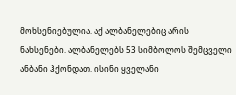მოხსენიებულია. აქ ალბანელებიც არის ნახსენები. ალბანელებს 53 სიმბოლოს შემცველი ანბანი ჰქონდათ. ისინი ყველანი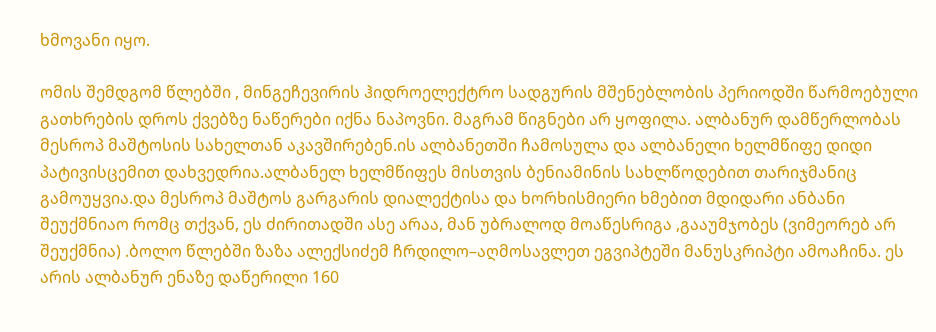ხმოვანი იყო.

ომის შემდგომ წლებში , მინგეჩევირის ჰიდროელექტრო სადგურის მშენებლობის პერიოდში წარმოებული გათხრების დროს ქვებზე ნაწერები იქნა ნაპოვნი. მაგრამ წიგნები არ ყოფილა. ალბანურ დამწერლობას მესროპ მაშტოსის სახელთან აკავშირებენ.ის ალბანეთში ჩამოსულა და ალბანელი ხელმწიფე დიდი პატივისცემით დახვედრია.ალბანელ ხელმწიფეს მისთვის ბენიამინის სახლწოდებით თარიჯმანიც გამოუყვია.და მესროპ მაშტოს გარგარის დიალექტისა და ხორხისმიერი ხმებით მდიდარი ანბანი შეუქმნიაო რომც თქვან, ეს ძირითადში ასე არაა, მან უბრალოდ მოაწესრიგა ,გააუმჯობეს (ვიმეორებ არ შეუქმნია) .ბოლო წლებში ზაზა ალექსიძემ ჩრდილო–აღმოსავლეთ ეგვიპტეში მანუსკრიპტი ამოაჩინა. ეს არის ალბანურ ენაზე დაწერილი 160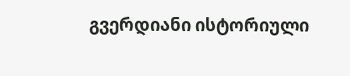გვერდიანი ისტორიული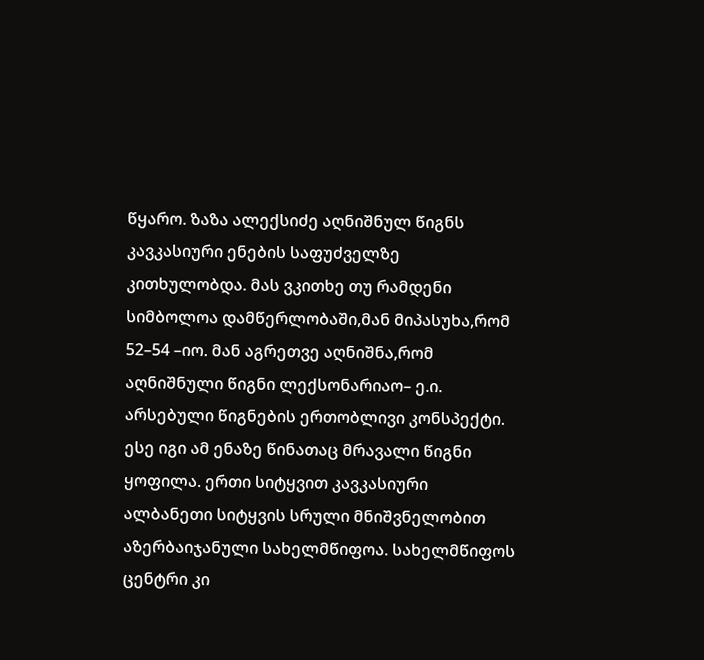წყარო. ზაზა ალექსიძე აღნიშნულ წიგნს კავკასიური ენების საფუძველზე კითხულობდა. მას ვკითხე თუ რამდენი სიმბოლოა დამწერლობაში,მან მიპასუხა,რომ 52–54 –იო. მან აგრეთვე აღნიშნა,რომ აღნიშნული წიგნი ლექსონარიაო– ე.ი. არსებული წიგნების ერთობლივი კონსპექტი. ესე იგი ამ ენაზე წინათაც მრავალი წიგნი ყოფილა. ერთი სიტყვით კავკასიური ალბანეთი სიტყვის სრული მნიშვნელობით აზერბაიჯანული სახელმწიფოა. სახელმწიფოს ცენტრი კი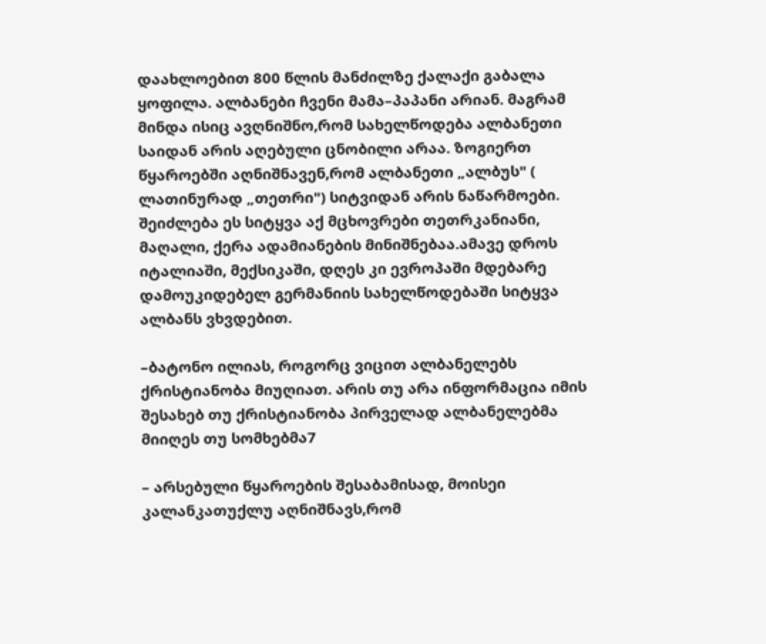დაახლოებით 800 წლის მანძილზე ქალაქი გაბალა ყოფილა. ალბანები ჩვენი მამა–პაპანი არიან. მაგრამ მინდა ისიც ავღნიშნო,რომ სახელწოდება ალბანეთი საიდან არის აღებული ცნობილი არაა. ზოგიერთ წყაროებში აღნიშნავენ,რომ ალბანეთი „ალბუს" ( ლათინურად „თეთრი") სიტვიდან არის ნაწარმოები. შეიძლება ეს სიტყვა აქ მცხოვრები თეთრკანიანი, მაღალი, ქერა ადამიანების მინიშნებაა.ამავე დროს იტალიაში, მექსიკაში, დღეს კი ევროპაში მდებარე დამოუკიდებელ გერმანიის სახელწოდებაში სიტყვა ალბანს ვხვდებით.

–ბატონო ილიას, როგორც ვიცით ალბანელებს ქრისტიანობა მიუღიათ. არის თუ არა ინფორმაცია იმის შესახებ თუ ქრისტიანობა პირველად ალბანელებმა მიიღეს თუ სომხებმა7

– არსებული წყაროების შესაბამისად, მოისეი კალანკათუქლუ აღნიშნავს,რომ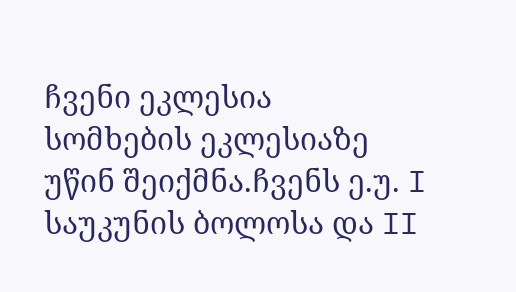ჩვენი ეკლესია სომხების ეკლესიაზე უწინ შეიქმნა.ჩვენს ე.უ. I საუკუნის ბოლოსა და II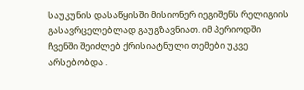საუკუნის დასაწყისში მისიონერ იეგიშენს რელიგიის გასავრცელებლად გაუგზავნიათ. იმ პერიოდში ჩვენში შეიძლებ ქრისიატნული თემები უკვე არსებობდა .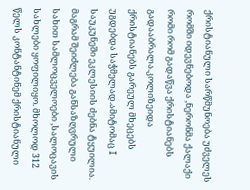ქრისტიანული სარწმუნოება უძველეს რომში იდევნებოდა ,ნერონმა ქალაქი რომი რომ გადაწვა ქრისტიანებს გადააბრალა.კოლიზეიდა ქრისტიანებს გარეულ მხეცებს უგდებდა საჭმელად.ამიტომაც I საუკუნეში ეკლესიის ძებნა ტყუილია. მაგრამ შეიძლება განსაზღვრული სახით სამლოცველოები ,სალოცავის სახლები ყოფილიყო. მხოლოდ 312 წელს კონტანტინემ ქრისტიანული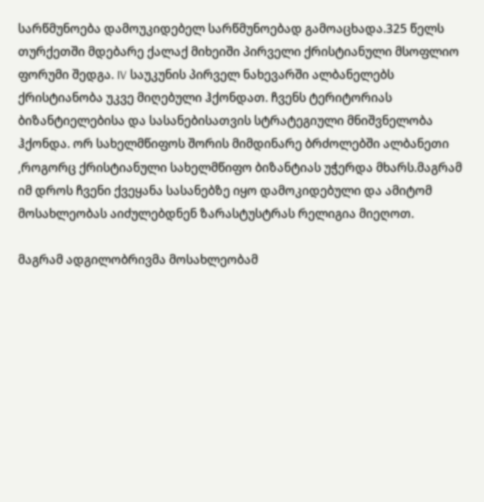სარწმუნოება დამოუკიდებელ სარწმუნოებად გამოაცხადა.325 წელს თურქეთში მდებარე ქალაქ მიხეიში პირველი ქრისტიანული მსოფლიო ფორუმი შედგა. IV საუკუნის პირველ ნახევარში ალბანელებს ქრისტიანობა უკვე მიღებული ჰქონდათ. ჩვენს ტერიტორიას ბიზანტიელებისა და სასანებისათვის სტრატეგიული მნიშვნელობა ჰქონდა. ორ სახელმწიფოს შორის მიმდინარე ბრძოლებში ალბანეთი ,როგორც ქრისტიანული სახელმწიფო ბიზანტიას უჭერდა მხარს.მაგრამ იმ დროს ჩვენი ქვეყანა სასანებზე იყო დამოკიდებული და ამიტომ მოსახლეობას აიძულებდნენ ზარასტუსტრას რელიგია მიეღოთ.

მაგრამ ადგილობრივმა მოსახლეობამ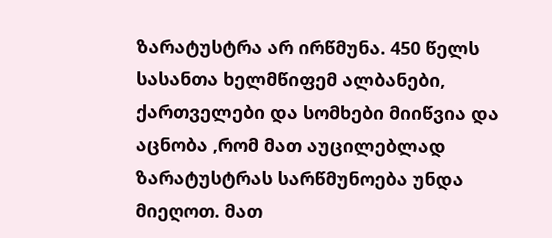ზარატუსტრა არ ირწმუნა. 450 წელს სასანთა ხელმწიფემ ალბანები, ქართველები და სომხები მიიწვია და აცნობა ,რომ მათ აუცილებლად ზარატუსტრას სარწმუნოება უნდა მიეღოთ. მათ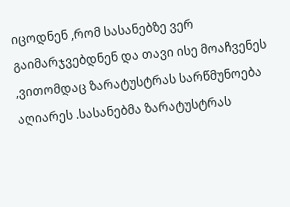იცოდნენ ,რომ სასანებზე ვერ გაიმარჯვებდნენ და თავი ისე მოაჩვენეს ,ვითომდაც ზარატუსტრას სარწმუნოება აღიარეს .სასანებმა ზარატუსტრას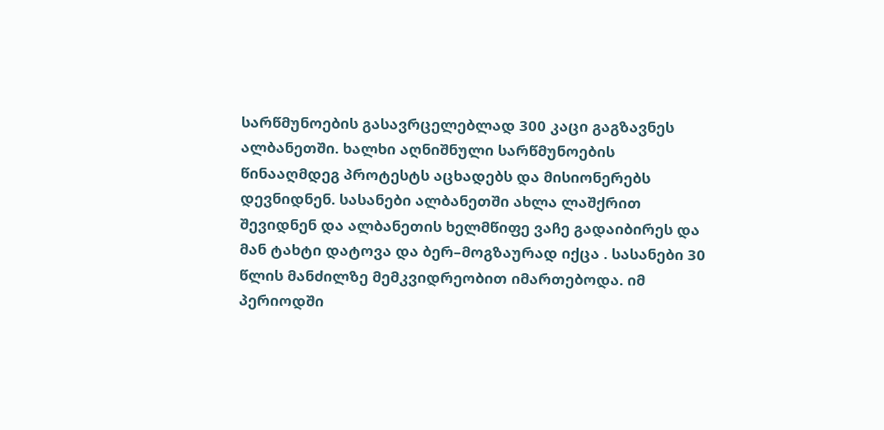სარწმუნოების გასავრცელებლად 300 კაცი გაგზავნეს ალბანეთში. ხალხი აღნიშნული სარწმუნოების წინააღმდეგ პროტესტს აცხადებს და მისიონერებს დევნიდნენ. სასანები ალბანეთში ახლა ლაშქრით შევიდნენ და ალბანეთის ხელმწიფე ვაჩე გადაიბირეს და მან ტახტი დატოვა და ბერ–მოგზაურად იქცა . სასანები 30 წლის მანძილზე მემკვიდრეობით იმართებოდა. იმ პერიოდში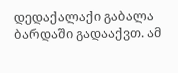დედაქალაქი გაბალა ბარდაში გადააქვთ. ამ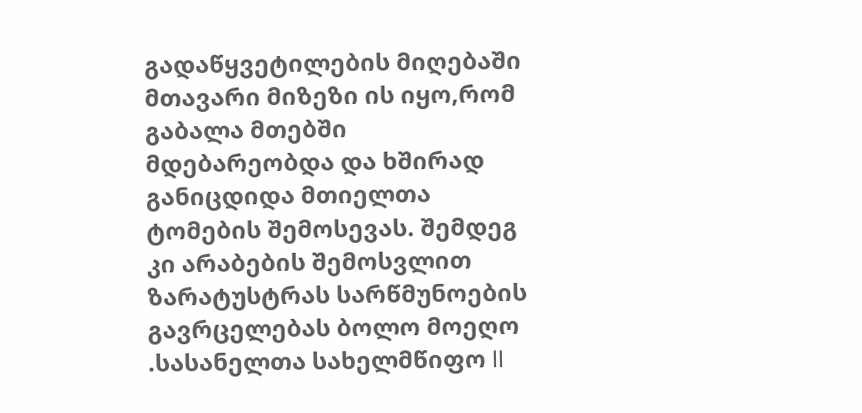გადაწყვეტილების მიღებაში მთავარი მიზეზი ის იყო,რომ გაბალა მთებში მდებარეობდა და ხშირად განიცდიდა მთიელთა ტომების შემოსევას. შემდეგ კი არაბების შემოსვლით ზარატუსტრას სარწმუნოების გავრცელებას ბოლო მოეღო .სასანელთა სახელმწიფო II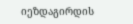იეზდაგირდის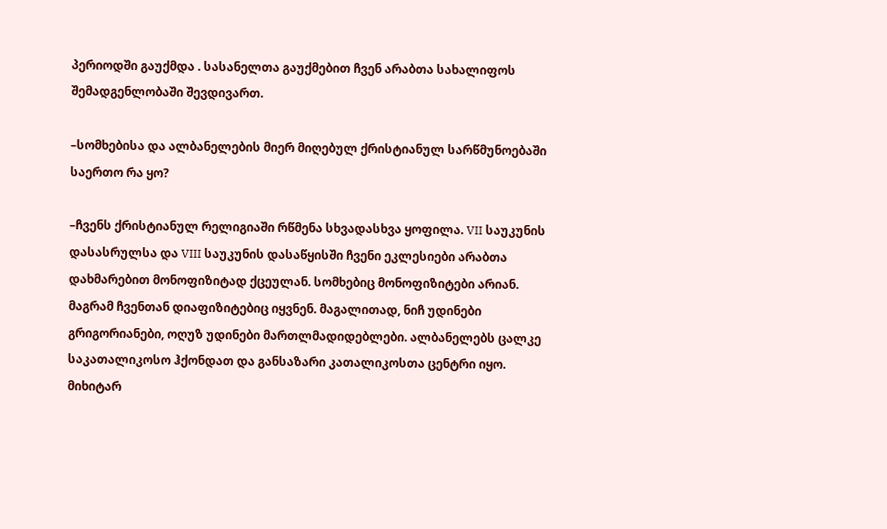პერიოდში გაუქმდა . სასანელთა გაუქმებით ჩვენ არაბთა სახალიფოს შემადგენლობაში შევდივართ.

–სომხებისა და ალბანელების მიერ მიღებულ ქრისტიანულ სარწმუნოებაში საერთო რა ყო?

–ჩვენს ქრისტიანულ რელიგიაში რწმენა სხვადასხვა ყოფილა. VII საუკუნის დასასრულსა და VIII საუკუნის დასაწყისში ჩვენი ეკლესიები არაბთა დახმარებით მონოფიზიტად ქცეულან. სომხებიც მონოფიზიტები არიან. მაგრამ ჩვენთან დიაფიზიტებიც იყვნენ. მაგალითად, ნიჩ უდინები გრიგორიანები, ოღუზ უდინები მართლმადიდებლები. ალბანელებს ცალკე საკათალიკოსო ჰქონდათ და განსაზარი კათალიკოსთა ცენტრი იყო. მიხიტარ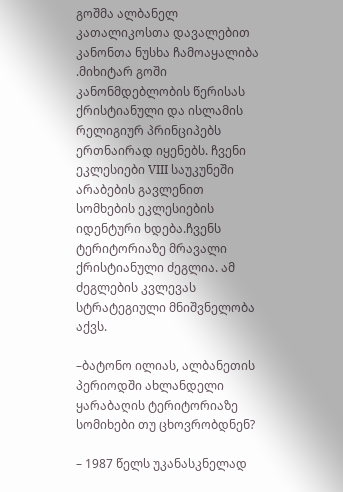გოშმა ალბანელ კათალიკოსთა დავალებით კანონთა ნუსხა ჩამოაყალიბა .მიხიტარ გოში კანონმდებლობის წერისას ქრისტიანული და ისლამის რელიგიურ პრინციპებს ერთნაირად იყენებს. ჩვენი ეკლესიები VIII საუკუნეში არაბების გავლენით სომხების ეკლესიების იდენტური ხდება.ჩვენს ტერიტორიაზე მრავალი ქრისტიანული ძეგლია. ამ ძეგლების კვლევას სტრატეგიული მნიშვნელობა აქვს.

–ბატონო ილიას, ალბანეთის პერიოდში ახლანდელი ყარაბაღის ტერიტორიაზე სომიხები თუ ცხოვრობდნენ?

– 1987 წელს უკანასკნელად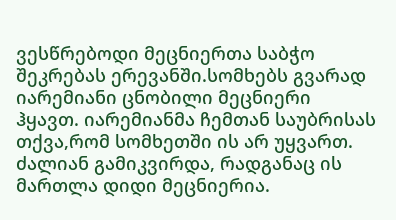ვესწრებოდი მეცნიერთა საბჭო შეკრებას ერევანში.სომხებს გვარად იარემიანი ცნობილი მეცნიერი ჰყავთ. იარემიანმა ჩემთან საუბრისას თქვა,რომ სომხეთში ის არ უყვართ. ძალიან გამიკვირდა, რადგანაც ის მართლა დიდი მეცნიერია.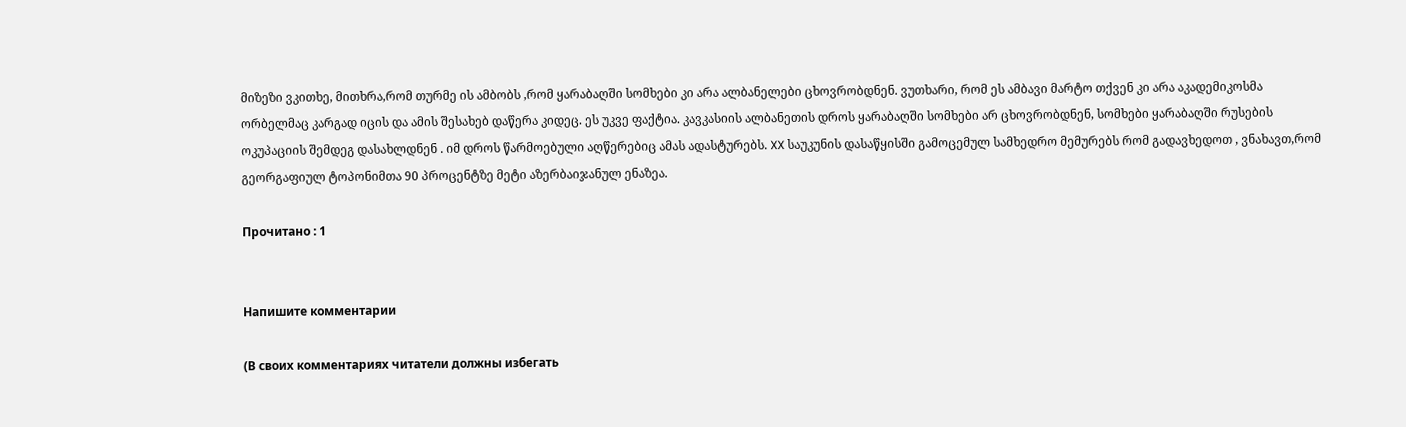მიზეზი ვკითხე, მითხრა,რომ თურმე ის ამბობს ,რომ ყარაბაღში სომხები კი არა ალბანელები ცხოვრობდნენ. ვუთხარი, რომ ეს ამბავი მარტო თქვენ კი არა აკადემიკოსმა ორბელმაც კარგად იცის და ამის შესახებ დაწერა კიდეც. ეს უკვე ფაქტია. კავკასიის ალბანეთის დროს ყარაბაღში სომხები არ ცხოვრობდნენ, სომხები ყარაბაღში რუსების ოკუპაციის შემდეგ დასახლდნენ . იმ დროს წარმოებული აღწერებიც ამას ადასტურებს. XX საუკუნის დასაწყისში გამოცემულ სამხედრო მემურებს რომ გადავხედოთ , ვნახავთ,რომ გეორგაფიულ ტოპონიმთა 90 პროცენტზე მეტი აზერბაიჯანულ ენაზეა.

Прочитано : 1


Напишите комментарии

(В своих комментариях читатели должны избегать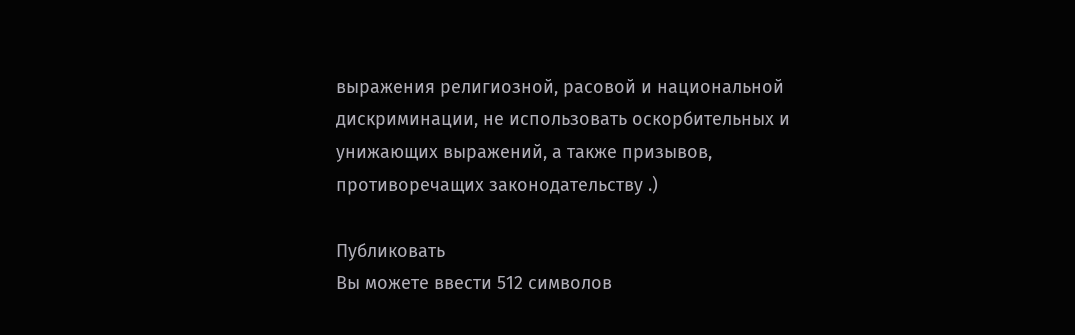выражения религиозной, расовой и национальной дискриминации, не использовать оскорбительных и унижающих выражений, а также призывов, противоречащих законодательству .)

Публиковать
Вы можете ввести 512 символов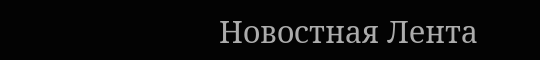Новостная Лента